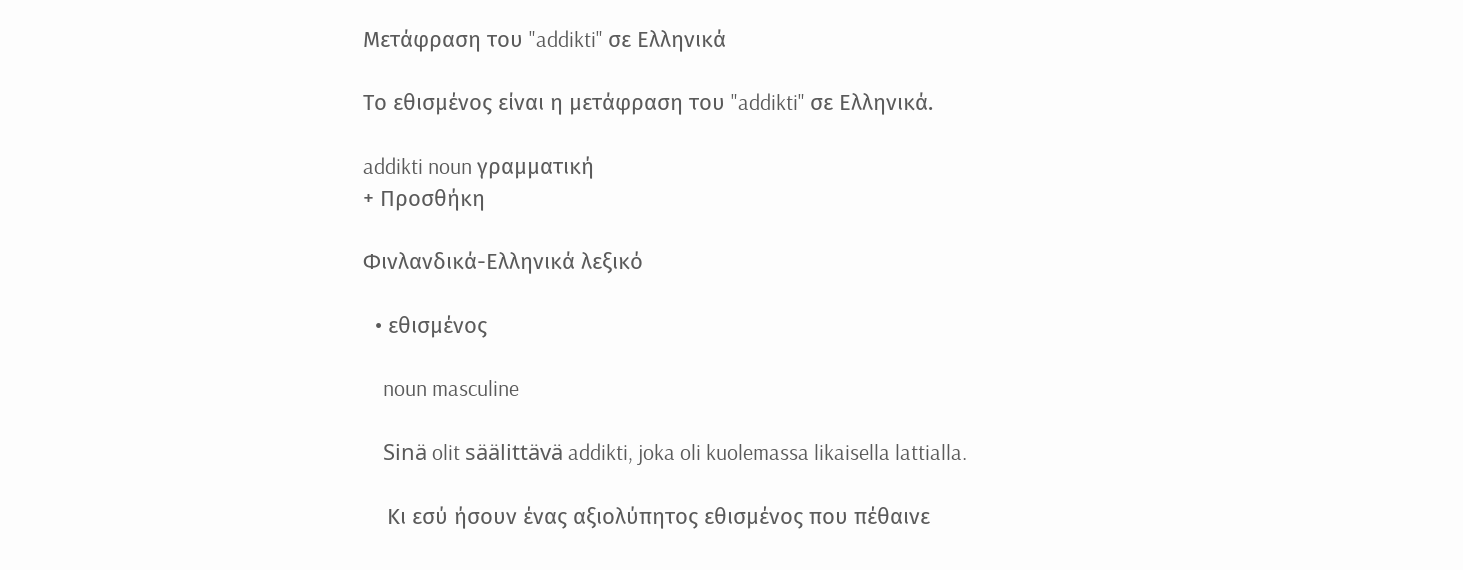Μετάφραση του "addikti" σε Ελληνικά

Το εθισμένος είναι η μετάφραση του "addikti" σε Ελληνικά.

addikti noun γραμματική
+ Προσθήκη

Φινλανδικά-Ελληνικά λεξικό

  • εθισμένος

    noun masculine

    Sinä olit säälittävä addikti, joka oli kuolemassa likaisella lattialla.

    Κι εσύ ήσουν ένας αξιολύπητος εθισμένος που πέθαινε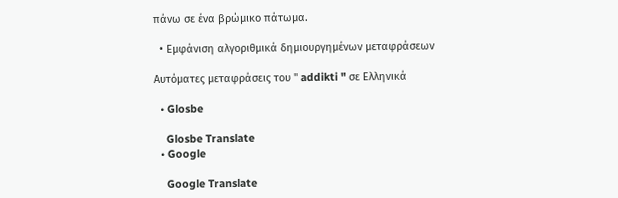πάνω σε ένα βρώμικο πάτωμα.

  • Εμφάνιση αλγοριθμικά δημιουργημένων μεταφράσεων

Αυτόματες μεταφράσεις του " addikti " σε Ελληνικά

  • Glosbe

    Glosbe Translate
  • Google

    Google Translate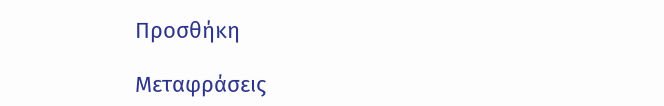Προσθήκη

Μεταφράσεις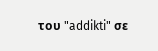του "addikti" σε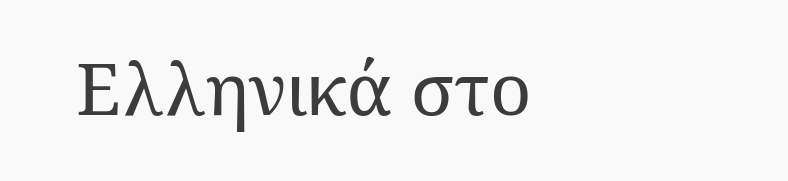Ελληνικά στο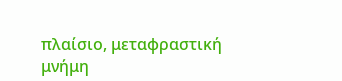πλαίσιο, μεταφραστική μνήμη